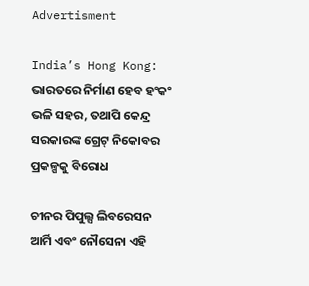Advertisment

India’s Hong Kong: ଭାରତରେ ନିର୍ମାଣ ହେବ ହଂକଂ ଭଳି ସହର, ତଥାପି କେନ୍ଦ୍ର ସରକାରଙ୍କ ଗ୍ରେଟ୍ ନିକୋବର ପ୍ରକଳ୍ପକୁ ବିରୋଧ

ଚୀନର ପିପୁଲ୍ସ ଲିବରେସନ ଆର୍ମି ଏବଂ ନୌସେନା ଏହି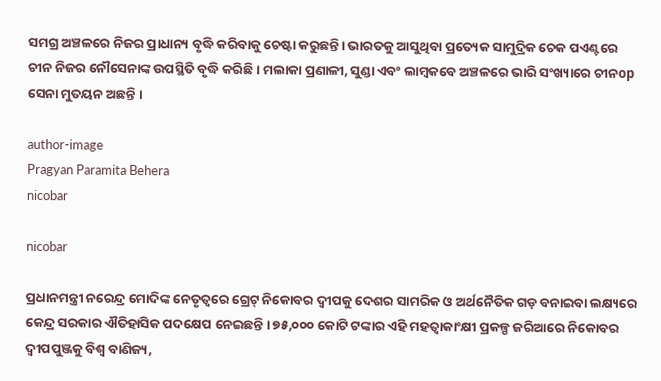ସମଗ୍ର ଅଞ୍ଚଳରେ ନିଜର ପ୍ରାଧାନ୍ୟ ବୃଦ୍ଧି କରିବାକୁ ଚେଷ୍ଟା କରୁଛନ୍ତି। ଭାରତକୁ ଆସୁଥିବା ପ୍ରତ୍ୟେକ ସାମୁଦ୍ରିକ ଚେକ ପଏଣ୍ଟରେ ଚୀନ ନିଜର ନୌସେନାଙ୍କ ଉପସ୍ଥିତି ବୃଦ୍ଧି କରିଛି । ମଲାକା ପ୍ରଣାଳୀ, ସୁଣ୍ଡା ଏବଂ ଲାମ୍ବକବେ ଅଞ୍ଚଳରେ ଭାରି ସଂଖ୍ୟାରେ ଚୀନop ସେନା ମୁତୟନ ଅଛନ୍ତି ।

author-image
Pragyan Paramita Behera
nicobar

nicobar

ପ୍ରଧାନମନ୍ତ୍ରୀ ନରେନ୍ଦ୍ର ମୋଦିଙ୍କ ନେତୃତ୍ୱରେ ଗ୍ରେଟ୍ ନିକୋବର ଦ୍ୱୀପକୁ ଦେଶର ସାମରିକ ଓ ଅର୍ଥନୈତିକ ଗଡ଼ ବନାଇବା ଲକ୍ଷ୍ୟରେ କେନ୍ଦ୍ର ସରକାର ଐତିହାସିକ ପଦକ୍ଷେପ ନେଇଛନ୍ତି । ୭୫,୦୦୦ କୋଟି ଟଙ୍କାର ଏହି ମହତ୍ୱାକାଂକ୍ଷୀ ପ୍ରକଳ୍ପ ଜରିଆରେ ନିକୋବର ଦ୍ୱୀପପୁଞ୍ଜକୁ ବିଶ୍ୱ ବାଣିଜ୍ୟ,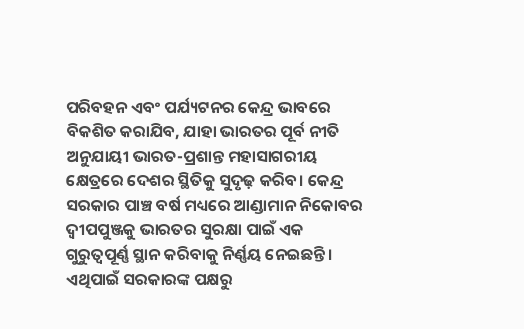ପରିବହନ ଏବଂ ପର୍ଯ୍ୟଟନର କେନ୍ଦ୍ର ଭାବରେ ବିକଶିତ କରାଯିବ, ଯାହା ଭାରତର ପୂର୍ବ ନୀତି ଅନୁଯାୟୀ ଭାରତ-ପ୍ରଶାନ୍ତ ମହାସାଗରୀୟ କ୍ଷେତ୍ରରେ ଦେଶର ସ୍ଥିତିକୁ ସୁଦୃଢ଼ କରିବ। କେନ୍ଦ୍ର ସରକାର ପାଞ୍ଚ ବର୍ଷ ମଧ୍ୟରେ ଆଣ୍ଡାମାନ ନିକୋବର ଦ୍ୱୀପପୁଞ୍ଜକୁ ଭାରତର ସୁରକ୍ଷା ପାଇଁ ଏକ ଗୁରୁତ୍ୱପୂର୍ଣ୍ଣ ସ୍ଥାନ କରିବାକୁ ନିର୍ଣ୍ଣୟ ନେଇଛନ୍ତି । ଏଥିପାଇଁ ସରକାରଙ୍କ ପକ୍ଷରୁ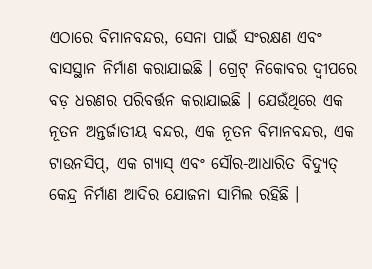ଏଠାରେ ବିମାନବନ୍ଦର, ସେନା ପାଇଁ ସଂରକ୍ଷଣ ଏବଂ ବାସସ୍ଥାନ ନିର୍ମାଣ କରାଯାଇଛି । ଗ୍ରେଟ୍ ନିକୋବର ଦ୍ୱୀପରେ ବଡ଼ ଧରଣର ପରିବର୍ତ୍ତନ କରାଯାଇଛି । ଯେଉଁଥିରେ ଏକ ନୂତନ ଅନ୍ତର୍ଜାତୀୟ ବନ୍ଦର, ଏକ ନୂତନ ବିମାନବନ୍ଦର, ଏକ ଟାଉନସିପ୍, ଏକ ଗ୍ୟାସ୍ ଏବଂ ସୌର-ଆଧାରିତ ବିଦ୍ୟୁତ୍ କେନ୍ଦ୍ର ନିର୍ମାଣ ଆଦିର ଯୋଜନା ସାମିଲ ରହିଛି ।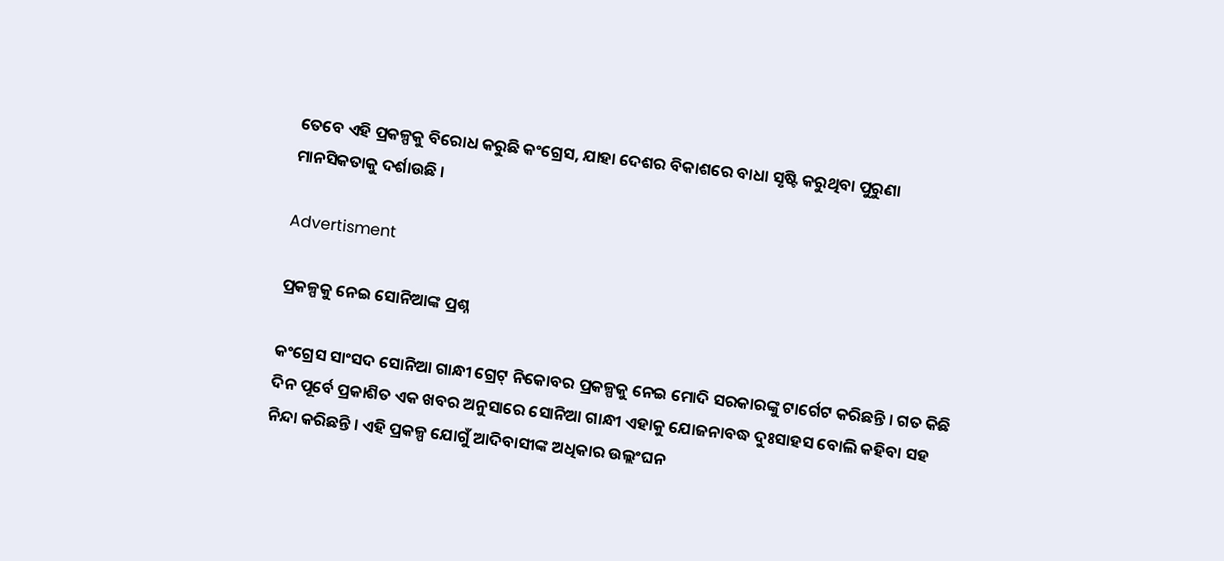ତେବେ ଏହି ପ୍ରକଳ୍ପକୁ ବିରୋଧ କରୁଛି କଂଗ୍ରେସ, ଯାହା ଦେଶର ବିକାଶରେ ବାଧା ସୃଷ୍ଟି କରୁଥିବା ପୁରୁଣା ମାନସିକତାକୁ ଦର୍ଶାଉଛି ।

Advertisment

ପ୍ରକଳ୍ପକୁ ନେଇ ସୋନିଆଙ୍କ ପ୍ରଶ୍ନ

କଂଗ୍ରେସ ସାଂସଦ ସୋନିଆ ଗାନ୍ଧୀ ଗ୍ରେଟ୍ ନିକୋବର ପ୍ରକଳ୍ପକୁ ନେଇ ମୋଦି ସରକାରଙ୍କୁ ଟାର୍ଗେଟ କରିଛନ୍ତି । ଗତ କିଛି ଦିନ ପୂର୍ବେ ପ୍ରକାଶିତ ଏକ ଖବର ଅନୁସାରେ ସୋନିଆ ଗାନ୍ଧୀ ଏହାକୁ ଯୋଜନାବଦ୍ଧ ଦୁଃସାହସ ବୋଲି କହିବା ସହ ନିନ୍ଦା କରିଛନ୍ତି । ଏହି ପ୍ରକଳ୍ପ ଯୋଗୁଁ ଆଦିବାସୀଙ୍କ ଅଧିକାର ଉଲ୍ଲଂଘନ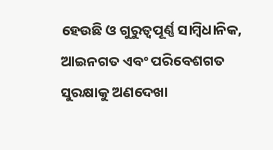ହେଉଛି ଓ ଗୁରୁତ୍ୱପୂର୍ଣ୍ଣ ସାମ୍ବିଧାନିକ, ଆଇନଗତ ଏବଂ ପରିବେଶଗତ ସୁରକ୍ଷାକୁ ଅଣଦେଖା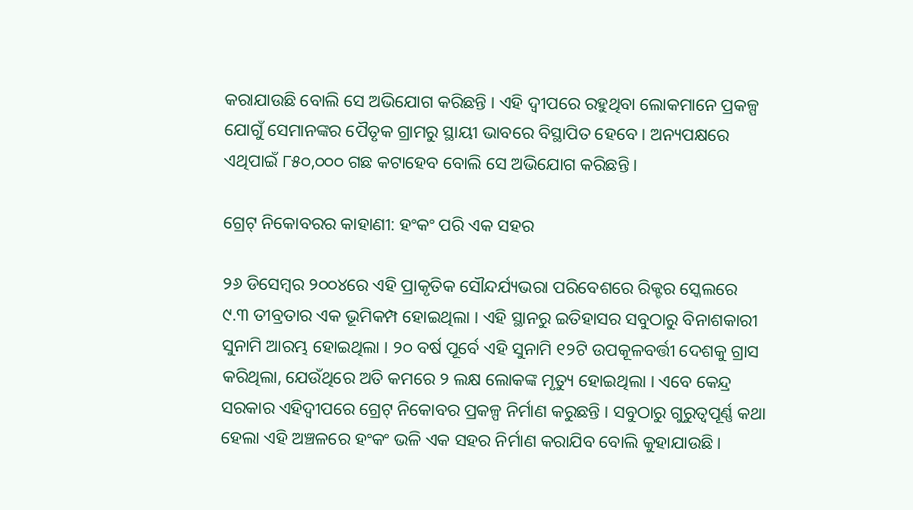କରାଯାଉଛି ବୋଲି ସେ ଅଭିଯୋଗ କରିଛନ୍ତି । ଏହି ଦ୍ୱୀପରେ ରହୁଥିବା ଲୋକମାନେ ପ୍ରକଳ୍ପ ଯୋଗୁଁ ସେମାନଙ୍କର ପୈତୃକ ଗ୍ରାମରୁ ସ୍ଥାୟୀ ଭାବରେ ବିସ୍ଥାପିତ ହେବେ । ଅନ୍ୟପକ୍ଷରେ ଏଥିପାଇଁ ୮୫୦,୦୦୦ ଗଛ କଟାହେବ ବୋଲି ସେ ଅଭିଯୋଗ କରିଛନ୍ତି ।

ଗ୍ରେଟ୍ ନିକୋବରର କାହାଣୀ: ହଂକଂ ପରି ଏକ ସହର

୨୬ ଡିସେମ୍ବର ୨୦୦୪ରେ ଏହି ପ୍ରାକୃତିକ ସୌନ୍ଦର୍ଯ୍ୟଭରା ପରିବେଶରେ ରିକ୍ଟର ସ୍କେଲରେ ୯.୩ ତୀବ୍ରତାର ଏକ ଭୂମିକମ୍ପ ହୋଇଥିଲା । ଏହି ସ୍ଥାନରୁ ଇତିହାସର ସବୁଠାରୁ ବିନାଶକାରୀ ସୁନାମି ଆରମ୍ଭ ହୋଇଥିଲା । ୨୦ ବର୍ଷ ପୂର୍ବେ ଏହି ସୁନାମି ୧୨ଟି ଉପକୂଳବର୍ତ୍ତୀ ଦେଶକୁ ଗ୍ରାସ କରିଥିଲା, ଯେଉଁଥିରେ ଅତି କମରେ ୨ ଲକ୍ଷ ଲୋକଙ୍କ ମୃତ୍ୟୁ ହୋଇଥିଲା । ଏବେ କେନ୍ଦ୍ର ସରକାର ଏହିଦ୍ୱୀପରେ ଗ୍ରେଟ୍ ନିକୋବର ପ୍ରକଳ୍ପ ନିର୍ମାଣ କରୁଛନ୍ତି । ସବୁଠାରୁ ଗୁରୁତ୍ୱପୂର୍ଣ୍ଣ କଥା ହେଲା ଏହି ଅଞ୍ଚଳରେ ହଂକଂ ଭଳି ଏକ ସହର ନିର୍ମାଣ କରାଯିବ ବୋଲି କୁହାଯାଉଛି ।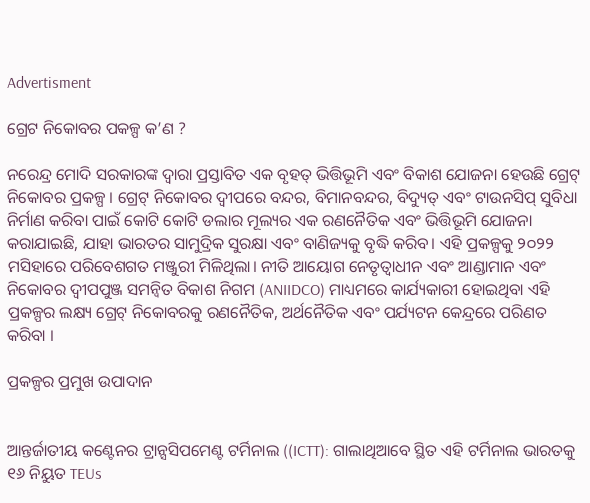Advertisment

ଗ୍ରେଟ ନିକୋବର ପକଳ୍ପ କ’ଣ ?

ନରେନ୍ଦ୍ର ମୋଦି ସରକାରଙ୍କ ଦ୍ୱାରା ପ୍ରସ୍ତାବିତ ଏକ ବୃହତ୍ ଭିତ୍ତିଭୂମି ଏବଂ ବିକାଶ ଯୋଜନା ହେଉଛି ଗ୍ରେଟ୍ ନିକୋବର ପ୍ରକଳ୍ପ । ଗ୍ରେଟ୍ ନିକୋବର ଦ୍ୱୀପରେ ବନ୍ଦର, ବିମାନବନ୍ଦର, ବିଦ୍ୟୁତ୍ ଏବଂ ଟାଉନସିପ୍ ସୁବିଧା ନିର୍ମାଣ କରିବା ପାଇଁ କୋଟି କୋଟି ଡଲାର ମୂଲ୍ୟର ଏକ ରଣନୈତିକ ଏବଂ ଭିତ୍ତିଭୂମି ଯୋଜନା କରାଯାଇଛି, ଯାହା ଭାରତର ସାମୁଦ୍ରିକ ସୁରକ୍ଷା ଏବଂ ବାଣିଜ୍ୟକୁ ବୃଦ୍ଧି କରିବ। ଏହି ପ୍ରକଳ୍ପକୁ ୨୦୨୨ ମସିହାରେ ପରିବେଶଗତ ମଞ୍ଜୁରୀ ମିଳିଥିଲା। ନୀତି ଆୟୋଗ ନେତୃତ୍ୱାଧୀନ ଏବଂ ଆଣ୍ଡାମାନ ଏବଂ ନିକୋବର ଦ୍ୱୀପପୁଞ୍ଜ ସମନ୍ୱିତ ବିକାଶ ନିଗମ (ANIIDCO) ମାଧ୍ୟମରେ କାର୍ଯ୍ୟକାରୀ ହୋଇଥିବା ଏହି ପ୍ରକଳ୍ପର ଲକ୍ଷ୍ୟ ଗ୍ରେଟ୍ ନିକୋବରକୁ ରଣନୈତିକ, ଅର୍ଥନୈତିକ ଏବଂ ପର୍ଯ୍ୟଟନ କେନ୍ଦ୍ରରେ ପରିଣତ କରିବା ।

ପ୍ରକଳ୍ପର ପ୍ରମୁଖ ଉପାଦାନ


ଆନ୍ତର୍ଜାତୀୟ କଣ୍ଟେନର ଟ୍ରାନ୍ସସିପମେଣ୍ଟ ଟର୍ମିନାଲ ((ICTT): ଗାଲାଥିଆବେ ସ୍ଥିତ ଏହି ଟର୍ମିନାଲ ଭାରତକୁ ୧୬ ନିୟୁତ TEUs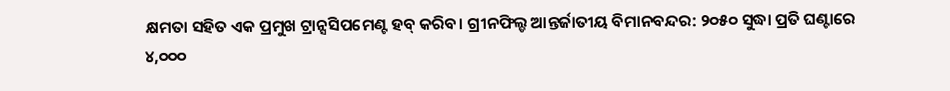କ୍ଷମତା ସହିତ ଏକ ପ୍ରମୁଖ ଟ୍ରାନ୍ସସିପମେଣ୍ଟ ହବ୍ କରିବ। ଗ୍ରୀନଫିଲ୍ଡ ଆନ୍ତର୍ଜାତୀୟ ବିମାନବନ୍ଦର: ୨୦୫୦ ସୁଦ୍ଧା ପ୍ରତି ଘଣ୍ଟାରେ ୪,୦୦୦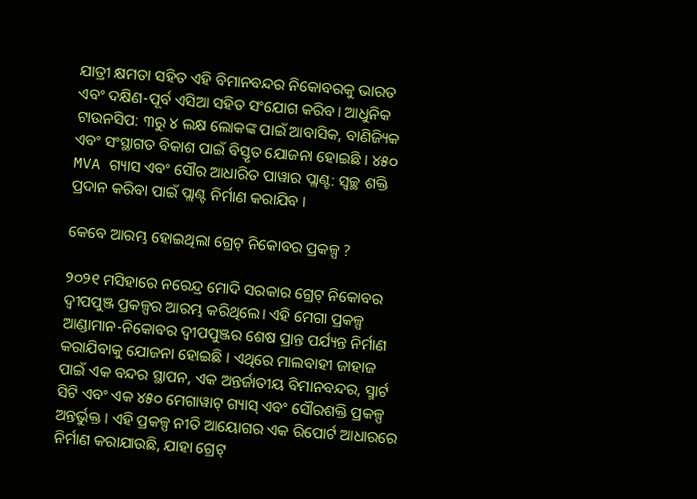ଯାତ୍ରୀ କ୍ଷମତା ସହିତ ଏହି ବିମାନବନ୍ଦର ନିକୋବରକୁ ଭାରତ ଏବଂ ଦକ୍ଷିଣ-ପୂର୍ବ ଏସିଆ ସହିତ ସଂଯୋଗ କରିବ। ଆଧୁନିକ ଟାଉନସିପ: ୩ରୁ ୪ ଲକ୍ଷ ଲୋକଙ୍କ ପାଇଁ ଆବାସିକ, ବାଣିଜ୍ୟିକ ଏବଂ ସଂସ୍ଥାଗତ ବିକାଶ ପାଇଁ ବିସ୍ତୃତ ଯୋଜନା ହୋଇଛି । ୪୫୦ MVA ଗ୍ୟାସ ଏବଂ ସୌର ଆଧାରିତ ପାୱାର ପ୍ଲାଣ୍ଟ: ସ୍ୱଚ୍ଛ ଶକ୍ତି ପ୍ରଦାନ କରିବା ପାଇଁ ପ୍ଲାଣ୍ଟ ନିର୍ମାଣ କରାଯିବ ।

କେବେ ଆରମ୍ଭ ହୋଇଥିଲା ଗ୍ରେଟ୍ ନିକୋବର ପ୍ରକଳ୍ପ ?

୨୦୨୧ ମସିହାରେ ନରେନ୍ଦ୍ର ମୋଦି ସରକାର ଗ୍ରେଟ୍ ନିକୋବର ଦ୍ୱୀପପୁଞ୍ଜ ପ୍ରକଳ୍ପର ଆରମ୍ଭ କରିଥିଲେ। ଏହି ମେଗା ପ୍ରକଳ୍ପ ଆଣ୍ଡାମାନ-ନିକୋବର ଦ୍ୱୀପପୁଞ୍ଜର ଶେଷ ପ୍ରାନ୍ତ ପର୍ଯ୍ୟନ୍ତ ନିର୍ମାଣ କରାଯିବାକୁ ଯୋଜନା ହୋଇଛି । ଏଥିରେ ମାଲବାହୀ ଜାହାଜ ପାଇଁ ଏକ ବନ୍ଦର ସ୍ଥାପନ, ଏକ ଅନ୍ତର୍ଜାତୀୟ ବିମାନବନ୍ଦର, ସ୍ମାର୍ଟ ସିଟି ଏବଂ ଏକ ୪୫୦ ମେଗାୱାଟ୍ ଗ୍ୟାସ୍ ଏବଂ ସୌରଶକ୍ତି ପ୍ରକଳ୍ପ ଅନ୍ତର୍ଭୁକ୍ତ । ଏହି ପ୍ରକଳ୍ପ ନୀତି ଆୟୋଗର ଏକ ରିପୋର୍ଟ ଆଧାରରେ ନିର୍ମାଣ କରାଯାଉଛି, ଯାହା ଗ୍ରେଟ୍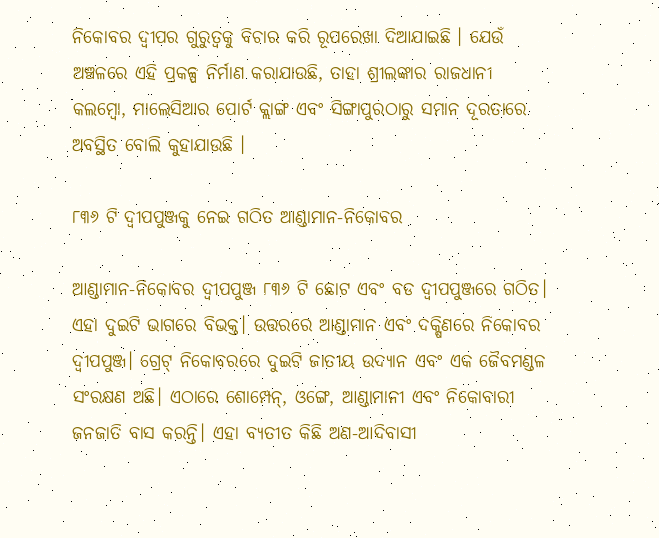ନିକୋବର ଦ୍ୱୀପର ଗୁରୁତ୍ୱକୁ ବିଚାର କରି ରୂପରେଖା ଦିଆଯାଇଛି । ଯେଉଁ ଅଞ୍ଚଳରେ ଏହି ପ୍ରକଳ୍ପ ନିର୍ମାଣ କରାଯାଉଛି, ତାହା ଶ୍ରୀଲଙ୍କାର ରାଜଧାନୀ କଲମ୍ବୋ, ମାଲେସିଆର ପୋର୍ଟ କ୍ଲାଙ୍ଗ ଏବଂ ସିଙ୍ଗାପୁରଠାରୁ ସମାନ ଦୂରତାରେ ଅବସ୍ଥିତ ବୋଲି କୁହାଯାଉଛି ।

୮୩୬ ଟି ଦ୍ୱୀପପୁଞ୍ଜକୁ ନେଇ ଗଠିତ ଆଣ୍ଡାମାନ-ନିକୋବର

ଆଣ୍ଡାମାନ-ନିକୋବର ଦ୍ୱୀପପୁଞ୍ଜ ୮୩୬ ଟି ଛୋଟ ଏବଂ ବଡ ଦ୍ୱୀପପୁଞ୍ଜରେ ଗଠିତ। ଏହା ଦୁଇଟି ଭାଗରେ ବିଭକ୍ତ। ଉତ୍ତରରେ ଆଣ୍ଡାମାନ ଏବଂ ଦକ୍ଷିଣରେ ନିକୋବର ଦ୍ୱୀପପୁଞ୍ଜ। ଗ୍ରେଟ୍ ନିକୋବରରେ ଦୁଇଟି ଜାତୀୟ ଉଦ୍ୟାନ ଏବଂ ଏକ ଜୈବମଣ୍ଡଳ ସଂରକ୍ଷଣ ଅଛି। ଏଠାରେ ଶୋମ୍ପେନ୍, ଓଙ୍ଗେ, ଆଣ୍ଡାମାନୀ ଏବଂ ନିକୋବାରୀ ଜନଜାତି ବାସ କରନ୍ତି। ଏହା ବ୍ୟତୀତ କିଛି ଅଣ-ଆଦିବାସୀ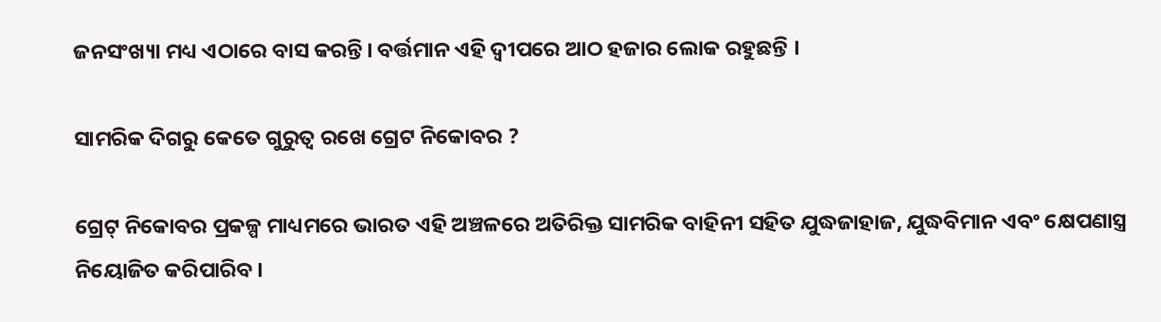ଜନସଂଖ୍ୟା ମଧ୍ୟ ଏଠାରେ ବାସ କରନ୍ତି। ବର୍ତ୍ତମାନ ଏହି ଦ୍ୱୀପରେ ଆଠ ହଜାର ଲୋକ ରହୁଛନ୍ତି ।

ସାମରିକ ଦିଗରୁ କେତେ ଗୁରୁତ୍ୱ ରଖେ ଗ୍ରେଟ ନିକୋବର ?

ଗ୍ରେଟ୍ ନିକୋବର ପ୍ରକଳ୍ପ ମାଧ୍ୟମରେ ଭାରତ ଏହି ଅଞ୍ଚଳରେ ଅତିରିକ୍ତ ସାମରିକ ବାହିନୀ ସହିତ ଯୁଦ୍ଧଜାହାଜ, ଯୁଦ୍ଧବିମାନ ଏବଂ କ୍ଷେପଣାସ୍ତ୍ର ନିୟୋଜିତ କରିପାରିବ।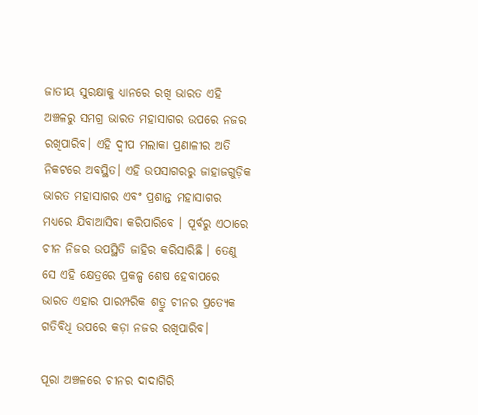ଜାତୀୟ ସୁରକ୍ଷାକୁ ଧ୍ୟାନରେ ରଖି ଭାରତ ଏହି ଅଞ୍ଚଳରୁ ସମଗ୍ର ଭାରତ ମହାସାଗର ଉପରେ ନଜର ରଖିପାରିବ। ଏହି ଦ୍ୱୀପ ମଲାକା ପ୍ରଣାଳୀର ଅତି ନିକଟରେ ଅବସ୍ଥିତ। ଏହି ଉପସାଗରରୁ ଜାହାଜଗୁଡ଼ିକ ଭାରତ ମହାସାଗର ଏବଂ ପ୍ରଶାନ୍ତ ମହାସାଗର ମଧ୍ୟରେ ଯିବାଆସିବା କରିପାରିବେ । ପୂର୍ବରୁ ଏଠାରେ ଚୀନ ନିଜର ଉପସ୍ଥିତି ଜାହିର କରିସାରିଛି । ତେଣୁ ସେ ଏହି କ୍ଷେତ୍ରରେ ପ୍ରକଳ୍ପ ଶେଷ ହେବାପରେ ଭାରତ ଏହାର ପାରମ୍ପରିକ ଶତ୍ରୁ ଚୀନର ପ୍ରତ୍ୟେକ ଗତିବିଧି ଉପରେ କଡ଼ା ନଜର ରଖିପାରିବ।

ପୂରା ଅଞ୍ଚଳରେ ଚୀନର ଦାଦାଗିରି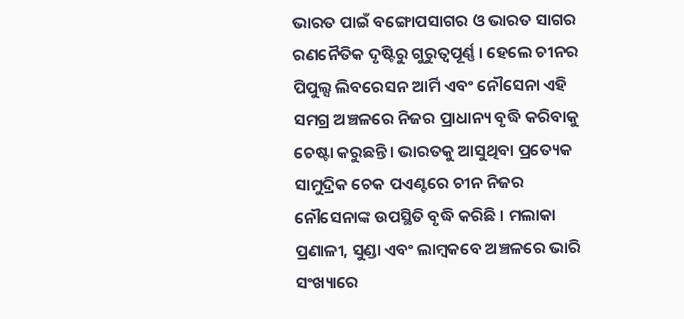ଭାରତ ପାଇଁ ବଙ୍ଗୋପସାଗର ଓ ଭାରତ ସାଗର ରଣନୈତିକ ଦୃଷ୍ଟିରୁ ଗୁରୁତ୍ୱପୂର୍ଣ୍ଣ । ହେଲେ ଚୀନର ପିପୁଲ୍ସ ଲିବରେସନ ଆର୍ମି ଏବଂ ନୌସେନା ଏହି ସମଗ୍ର ଅଞ୍ଚଳରେ ନିଜର ପ୍ରାଧାନ୍ୟ ବୃଦ୍ଧି କରିବାକୁ ଚେଷ୍ଟା କରୁଛନ୍ତି। ଭାରତକୁ ଆସୁଥିବା ପ୍ରତ୍ୟେକ ସାମୁଦ୍ରିକ ଚେକ ପଏଣ୍ଟରେ ଚୀନ ନିଜର ନୌସେନାଙ୍କ ଉପସ୍ଥିତି ବୃଦ୍ଧି କରିଛି । ମଲାକା ପ୍ରଣାଳୀ, ସୁଣ୍ଡା ଏବଂ ଲାମ୍ବକବେ ଅଞ୍ଚଳରେ ଭାରି ସଂଖ୍ୟାରେ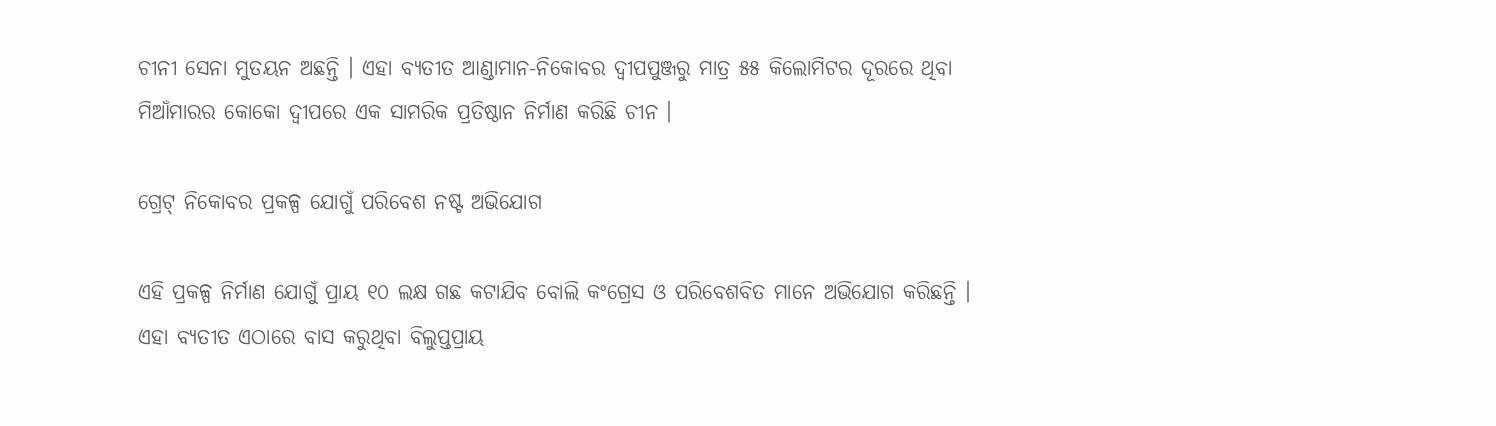ଚୀନୀ ସେନା ମୁତୟନ ଅଛନ୍ତି । ଏହା ବ୍ୟତୀତ ଆଣ୍ଡାମାନ-ନିକୋବର ଦ୍ୱୀପପୁଞ୍ଜରୁ ମାତ୍ର ୫୫ କିଲୋମିଟର ଦୂରରେ ଥିବା ମିଆଁମାରର କୋକୋ ଦ୍ୱୀପରେ ଏକ ସାମରିକ ପ୍ରତିଷ୍ଠାନ ନିର୍ମାଣ କରିଛି ଚୀନ ।

ଗ୍ରେଟ୍ ନିକୋବର ପ୍ରକଳ୍ପ ଯୋଗୁଁ ପରିବେଶ ନଷ୍ଟ ଅଭିଯୋଗ

ଏହି ପ୍ରକଳ୍ପ ନିର୍ମାଣ ଯୋଗୁଁ ପ୍ରାୟ ୧୦ ଲକ୍ଷ ଗଛ କଟାଯିବ ବୋଲି କଂଗ୍ରେସ ଓ ପରିବେଶବିତ ମାନେ ଅଭିଯୋଗ କରିଛନ୍ତି । ଏହା ବ୍ୟତୀତ ଏଠାରେ ବାସ କରୁଥିବା ବିଲୁପ୍ତପ୍ରାୟ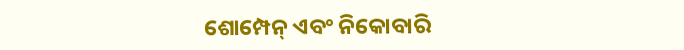ଶୋମ୍ପେନ୍ ଏବଂ ନିକୋବାରି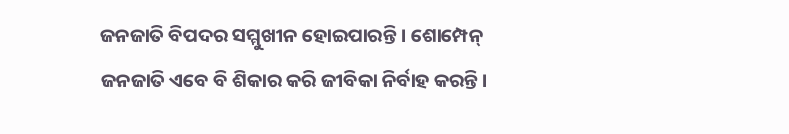ଜନଜାତି ବିପଦର ସମ୍ମୁଖୀନ ହୋଇପାରନ୍ତି । ଶୋମ୍ପେନ୍ ଜନଜାତି ଏବେ ବି ଶିକାର କରି ଜୀବିକା ନିର୍ବାହ କରନ୍ତି।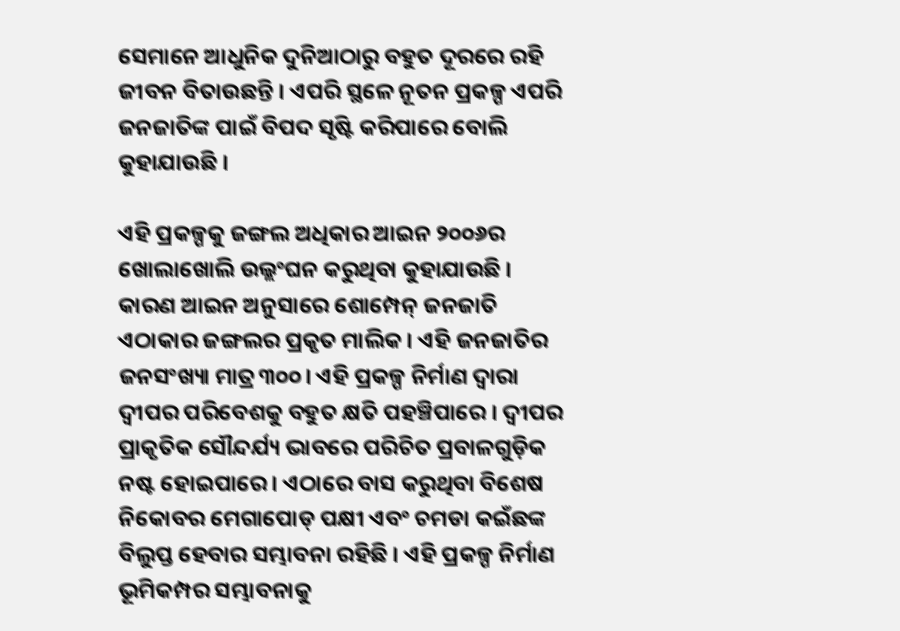ସେମାନେ ଆଧୁନିକ ଦୁନିଆଠାରୁ ବହୁତ ଦୂରରେ ରହି ଜୀବନ ବିତାଉଛନ୍ତି । ଏପରି ସ୍ଥଳେ ନୂତନ ପ୍ରକଳ୍ପ ଏପରି ଜନଜାତିଙ୍କ ପାଇଁ ବିପଦ ସୃଷ୍ଟି କରିପାରେ ବୋଲି କୁହାଯାଉଛି ।

ଏହି ପ୍ରକଳ୍ପକୁ ଜଙ୍ଗଲ ଅଧିକାର ଆଇନ ୨୦୦୬ର ଖୋଲାଖୋଲି ଉଲ୍ଲଂଘନ କରୁଥିବା କୁହାଯାଉଛି । କାରଣ ଆଇନ ଅନୁସାରେ ଶୋମ୍ପେନ୍ ଜନଜାତି ଏଠାକାର ଜଙ୍ଗଲର ପ୍ରକୃତ ମାଲିକ। ଏହି ଜନଜାତିର ଜନସଂଖ୍ୟା ମାତ୍ର ୩୦୦। ଏହି ପ୍ରକଳ୍ପ ନିର୍ମାଣ ଦ୍ୱାରା ଦ୍ୱୀପର ପରିବେଶକୁ ବହୁତ କ୍ଷତି ପହଞ୍ଚିପାରେ । ଦ୍ୱୀପର ପ୍ରାକୃତିକ ସୌନ୍ଦର୍ଯ୍ୟ ଭାବରେ ପରିଚିତ ପ୍ରବାଳଗୁଡ଼ିକ ନଷ୍ଟ ହୋଇପାରେ। ଏଠାରେ ବାସ କରୁଥିବା ବିଶେଷ ନିକୋବର ମେଗାପୋଡ୍ ପକ୍ଷୀ ଏବଂ ଚମଡା କଇଁଛଙ୍କ ବିଲୁପ୍ତ ହେବାର ସମ୍ଭାବନା ରହିଛି । ଏହି ପ୍ରକଳ୍ପ ନିର୍ମାଣ ଭୂମିକମ୍ପର ସମ୍ଭାବନାକୁ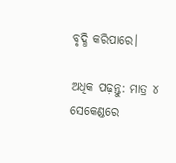ବୃଦ୍ଧି କରିପାରେ।

ଅଧିକ ପଢ଼ନ୍ତୁ: ମାତ୍ର ୪ ସେକେଣ୍ଡରେ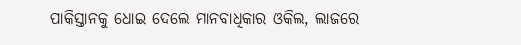ପାକିସ୍ତାନକୁ ଧୋଇ ଦେଲେ ମାନବାଧିକାର ଓକିଲ, ଲାଜରେ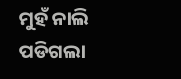ମୁହଁ ନାଲି ପଡିଗଲା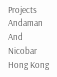Projects Andaman And Nicobar Hong Kong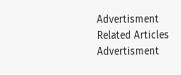Advertisment
Related Articles
Advertisment